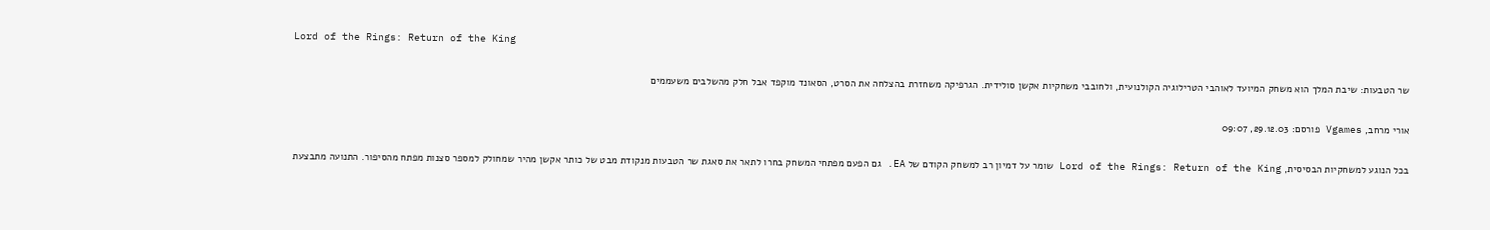Lord of the Rings: Return of the King

שר הטבעות: שיבת המלך הוא משחק המיועד לאוהבי הטרילוגיה הקולנועית, ולחובבי משחקיות אקשן סולידית. הגרפיקה משחזרת בהצלחה את הסרט, הסאונד מוקפד אבל חלק מהשלבים משעממים

אורי מרחב, Vgames פורסם: 29.12.03, 09:07

בכל הנוגע למשחקיות הבסיסית, Lord of the Rings: Return of the King שומר על דמיון רב למשחק הקודם של EA. גם הפעם מפתחי המשחק בחרו לתאר את סאגת שר הטבעות מנקודת מבט של כותר אקשן מהיר שמחולק למספר סצנות מפתח מהסיפור. התנועה מתבצעת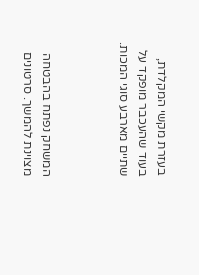בעזרת מקשי המקלדת, בעוד שהעכבר מופקד על שתיים מארבע סוגי המכות.



המשחק נפתח בהבטחה מצוינת להמשך. סרטונים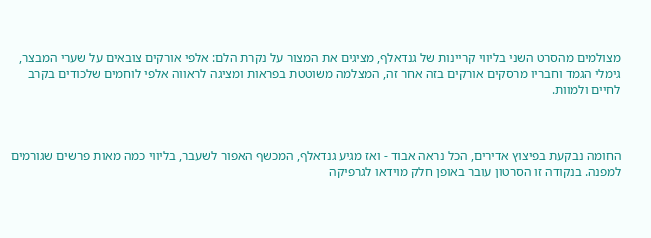מצולמים מהסרט השני בליווי קריינות של גנדאלף, מציגים את המצור על נקרת הלם: אלפי אורקים צובאים על שערי המבצר, גימלי הגמד וחבריו מרסקים אורקים בזה אחר זה, המצלמה משוטטת בפראות ומציגה לראווה אלפי לוחמים שלכודים בקרב לחיים ולמוות.



החומה נבקעת בפיצוץ אדירים, הכל נראה אבוד - ואז מגיע גנדאלף, המכשף האפור לשעבר, בליווי כמה מאות פרשים שגורמים למפנה. בנקודה זו הסרטון עובר באופן חלק מוידאו לגרפיקה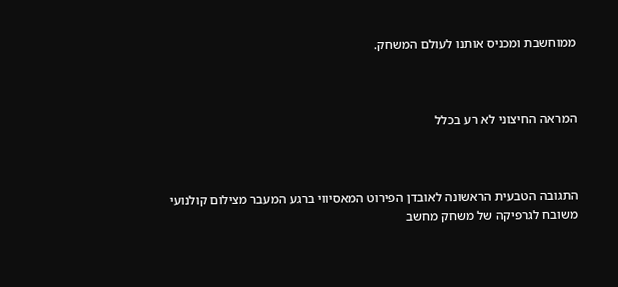ממוחשבת ומכניס אותנו לעולם המשחק.



המראה החיצוני לא רע בכלל



התגובה הטבעית הראשונה לאובדן הפירוט המאסיווי ברגע המעבר מצילום קולנועי משובח לגרפיקה של משחק מחשב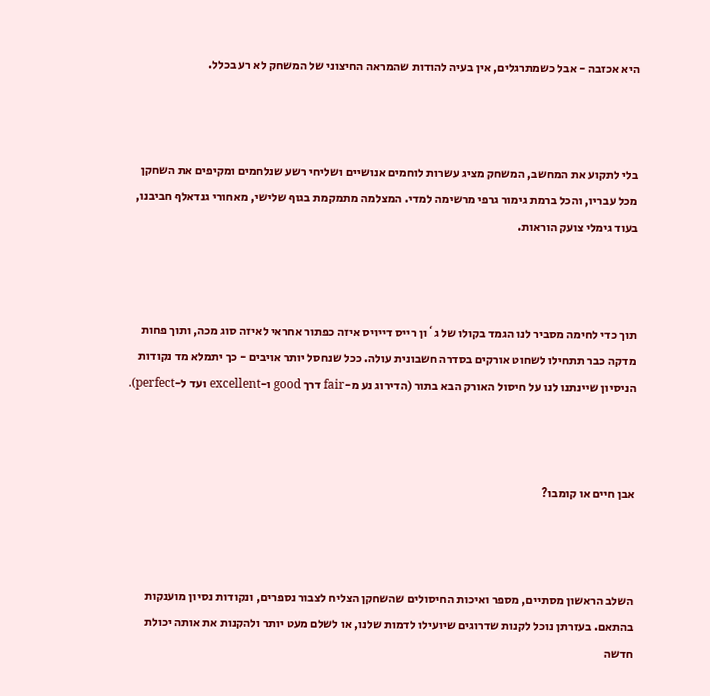היא אכזבה - אבל כשמתרגלים, אין בעיה להודות שהמראה החיצוני של המשחק לא רע בכלל.



בלי לתקוע את המחשב, המשחק מציג עשרות לוחמים אנושיים ושליחי רשע שנלחמים ומקיפים את השחקן מכל עבריו, והכל ברמת גימור גרפי מרשימה למדי. המצלמה מתמקמת בגוף שלישי, מאחורי גנדאלף חביבנו, בעוד גימלי צועק הוראות.



תוך כדי לחימה מסביר לנו הגמד בקולו של ג`ון רייס דייויס איזה כפתור אחראי לאיזה סוג מכה, ותוך פחות מדקה כבר תתחילו לשחוט אורקים בסדרה חשבונית עולה. ככל שנחסל יותר אויבים - כך יתמלא מד נקודות הניסיון שיינתנו לנו על חיסול האורק הבא בתור (הדירוג נע מ-fair דרך good ו-excellent ועד ל-perfect).



אבן חיים או קומבו?



השלב הראשון מסתיים, מספר ואיכות החיסולים שהשחקן הצליח לצבור נספרים, ונקודות נסיון מוענקות בהתאם. בעזרתן נוכל לקנות שדרוגים שיועילו לדמות שלנו, או לשלם מעט יותר ולהקנות את אותה יכולת חדשה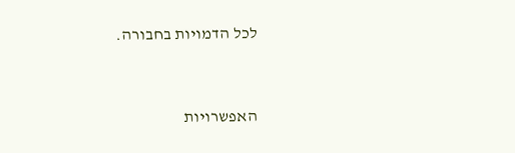לכל הדמויות בחבורה.



האפשרויות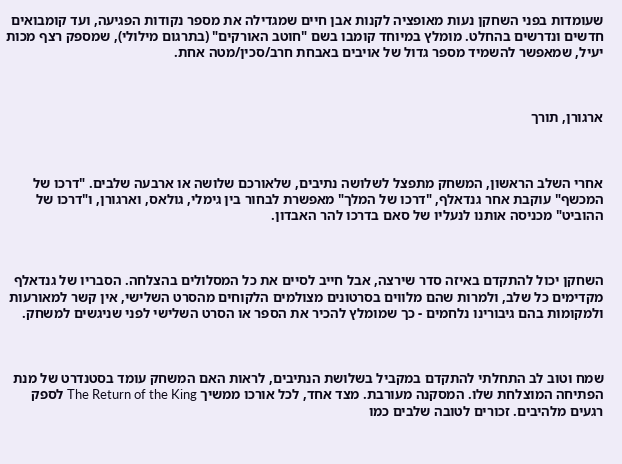שעומדות בפני השחקן נעות מאופציה לקנות אבן חיים שמגדילה את מספר נקודות הפגיעה, ועד קומבואים חדשים ונדרשים בהחלט. מומלץ במיוחד קומבו בשם "חוטב האורקים" (בתרגום מילולי), שמספק רצף מכות יעיל, שמאפשר להשמיד מספר גדול של אויבים באבחת חרב/סכין/מטה אחת.



ארגורן, תורך



אחרי השלב הראשון, המשחק מתפצל לשלושה נתיבים, שלאורכם שלושה או ארבעה שלבים. "דרכו של המכשף" עוקבת אחר גנדאלף, "דרכו של המלך" מאפשרת לבחור בין גימלי, גולאס, וארגורן, ו"דרכו של ההוביט" מכניסה אותנו לנעליו של סאם בדרכו להר האבדון.



השחקן יכול להתקדם באיזה סדר שירצה, אבל חייב לסיים את כל המסלולים בהצלחה. הסבריו של גנדאלף מקדימים כל שלב, ולמרות שהם מלווים בסרטונים מצולמים הלקוחים מהסרט השלישי, אין קשר למאורעות ולמקומות בהם גיבורינו נלחמים - כך שמומלץ להכיר את הספר או הסרט השלישי לפני שניגשים למשחק.



שמח וטוב לב התחלתי להתקדם במקביל בשלושת הנתיבים, לראות האם המשחק עומד בסטנדרט של מנת הפתיחה המוצלחת שלו. המסקנה מעורבת. מצד אחד, לכל אורכו ממשיך The Return of the King לספק רגעים מלהיבים. זכורים לטובה שלבים כמו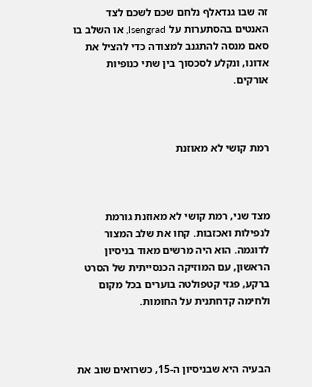זה שבו גנדאלף נלחם שכם לשכם לצד האנטים בהסתערות על Isengrad, או השלב בו סאם מנסה להתגנב למצודה כדי להציל את אדונו, ונקלע לסכסוך בין שתי כנופיות אורקים.



רמת קושי לא מאוזנת



מצד שני, רמת קושי לא מאוזנת גורמת לנפילות ואכזבות. קחו את שלב המצור לדוגמה. הוא היה מרשים מאוד בניסיון הראשון, עם המוזיקה הכנסייתית של הסרט ברקע, פגזי קטפולטה בוערים בכל מקום ולחימה קדחתנית על החומות.



הבעיה היא שבניסיון ה-15, כשרואים שוב את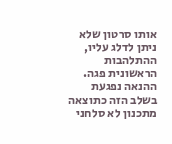אותו סרטון שלא ניתן לדלג עליו, ההתלהבות הראשונית פגה. ההנאה נפגעת בשלב הזה כתוצאה מתכנון לא סלחני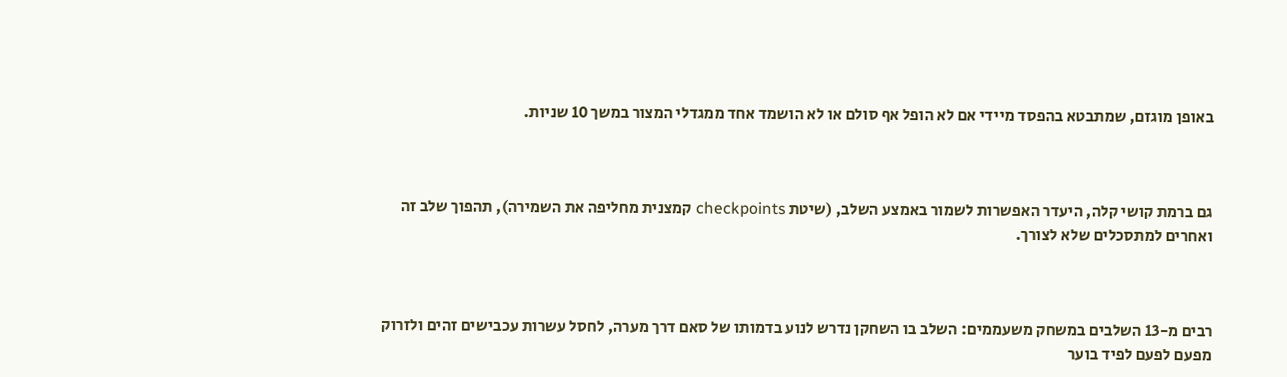באופן מוגזם, שמתבטא בהפסד מיידי אם לא הופל אף סולם או לא הושמד אחד ממגדלי המצור במשך 10 שניות.



גם ברמת קושי קלה, היעדר האפשרות לשמור באמצע השלב, (שיטת checkpoints קמצנית מחליפה את השמירה), תהפוך שלב זה ואחרים למתסכלים שלא לצורך.



רבים מ-13 השלבים במשחק משעממים: השלב בו השחקן נדרש לנוע בדמותו של סאם דרך מערה, לחסל עשרות עכבישים זהים ולזרוק מפעם לפעם לפיד בוער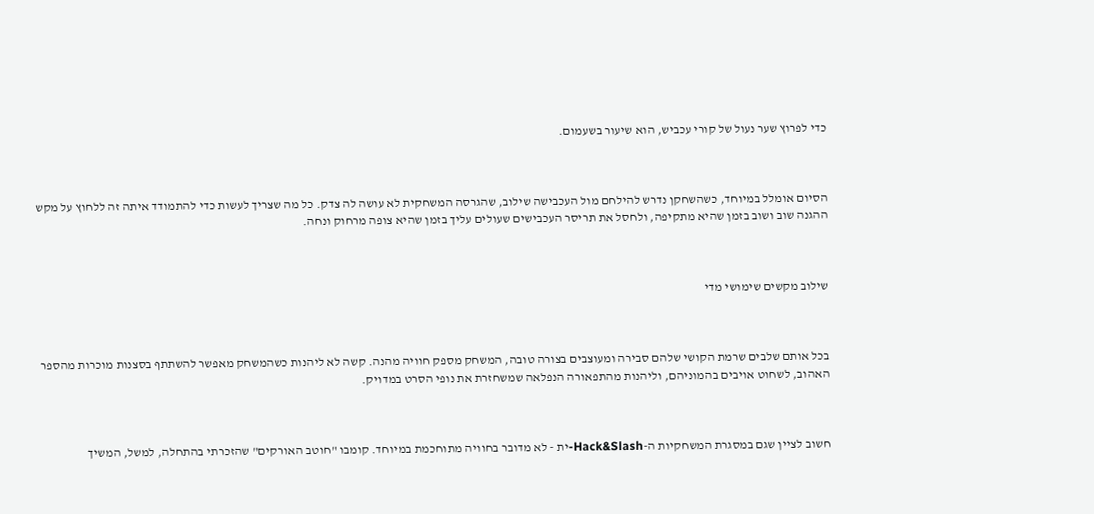כדי לפרוץ שער נעול של קורי עכביש, הוא שיעור בשעמום.



הסיום אומלל במיוחד, כשהשחקן נדרש להילחם מול העכבישה שילוב, שהגרסה המשחקית לא עושה לה צדק. כל מה שצריך לעשות כדי להתמודד איתה זה ללחוץ על מקש ההגנה שוב ושוב בזמן שהיא מתקיפה, ולחסל את תריסר העכבישים שעולים עליך בזמן שהיא צופה מרחוק ונחה.



שילוב מקשים שימושי מדי



בכל אותם שלבים שרמת הקושי שלהם סבירה ומעוצבים בצורה טובה, המשחק מספק חוויה מהנה. קשה לא ליהנות כשהמשחק מאפשר להשתתף בסצנות מוכרות מהספר האהוב, לשחוט אויבים בהמוניהם, וליהנות מהתפאורה הנפלאה שמשחזרת את נופי הסרט במדויק.



חשוב לציין שגם במסגרת המשחקיות ה-Hack&Slash-ית - לא מדובר בחוויה מתוחכמת במיוחד. קומבו "חוטב האורקים" שהזכרתי בהתחלה, למשל, המשיך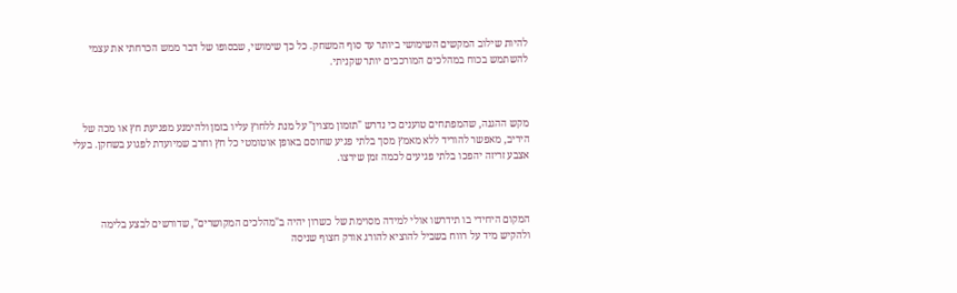להיות שילוב המקשים השימושי ביותר עד סוף המשחק. כל כך שימושי, שבסופו של דבר ממש הכרחתי את עצמי להשתמש בכוח במהלכים המורכבים יותר שקניתי.



מקש ההגנה, שהמפתחים טוענים כי נדרש "תזמון מצוין" על מנת ללחוץ עליו בזמן ולהימנע מפגיעת חץ או מכה של היריב, מאפשר להוריד ללא מאמץ מסך בלתי פגיע שחוסם באופן אוטומטי כל חץ וחרב שמיועדת לפגוע בשחקן. בעלי אצבע זריזה יהפכו בלתי פגיעים לכמה זמן שירצו.



המקום היחידי בו תידרשו אולי למידה מסוימת של כשרון יהיה ב"מהלכים המקושרים", שדורשים לבצע בלימה ולהקיש מיד על רווח בשביל להוציא להורג אורק חצוף שניסה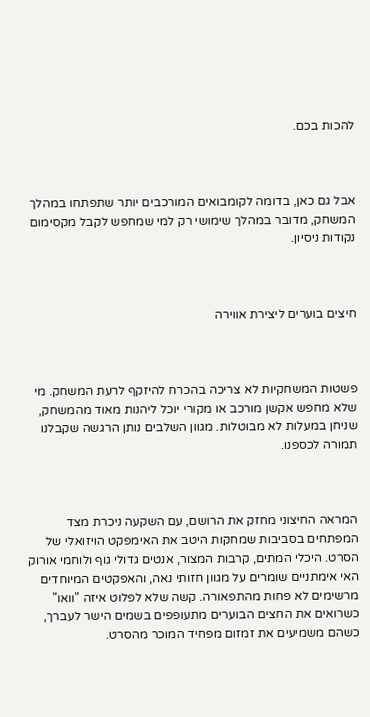להכות בכם.



אבל גם כאן, בדומה לקומבואים המורכבים יותר שתפתחו במהלך המשחק, מדובר במהלך שימושי רק למי שמחפש לקבל מקסימום נקודות ניסיון.



חיצים בוערים ליצירת אווירה



פשטות המשחקיות לא צריכה בהכרח להיזקף לרעת המשחק. מי שלא מחפש אקשן מורכב או מקורי יוכל ליהנות מאוד מהמשחק, שניחן במעלות לא מבוטלות. מגוון השלבים נותן הרגשה שקבלנו תמורה לכספנו.



המראה החיצוני מחזק את הרושם, עם השקעה ניכרת מצד המפתחים בסביבות שמחקות היטב את האימפקט הויזואלי של הסרט. היכלי המתים, קרבות המצור, אנטים גדולי גוף ולוחמי אורוק האי אימתניים שומרים על מגוון חזותי נאה, והאפקטים המיוחדים מרשימים לא פחות מהתפאורה. קשה שלא לפלוט איזה "וואו" כשרואים את החצים הבוערים מתעופפים בשמים הישר לעברך, כשהם משמיעים את זמזום מפחיד המוכר מהסרט.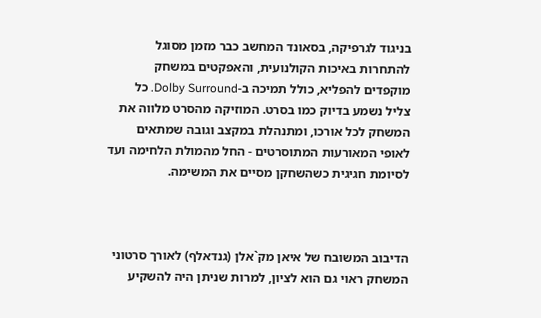בניגוד לגרפיקה, בסאונד המחשב כבר מזמן מסוגל להתחרות באיכות הקולנועית, והאפקטים במשחק מוקפדים להפליא, כולל תמיכה ב-Dolby Surround. כל צליל נשמע בדיוק כמו בסרט. המוזיקה מהסרט מלווה את המשחק לכל אורכו, ומתנהלת במקצב וגובה שמתאים לאופי המאורעות המתוסרטים - החל מהמולת הלחימה ועד לסיומת חגיגית כשהשחקן מסיים את המשימה.



הדיבוב המשובח של איאן מק`אלן (גנדאלף) לאורך סרטוני המשחק ראוי גם הוא לציון, למרות שניתן היה להשקיע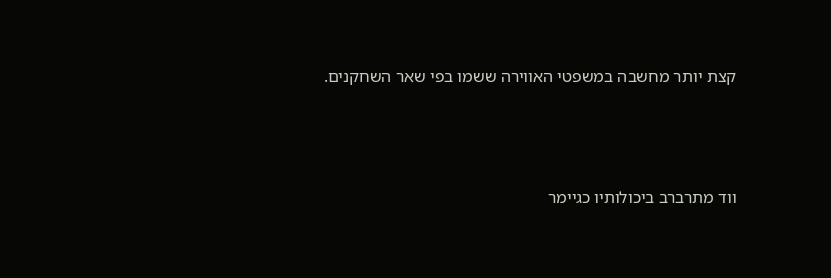קצת יותר מחשבה במשפטי האווירה ששמו בפי שאר השחקנים.



ווד מתרברב ביכולותיו כגיימר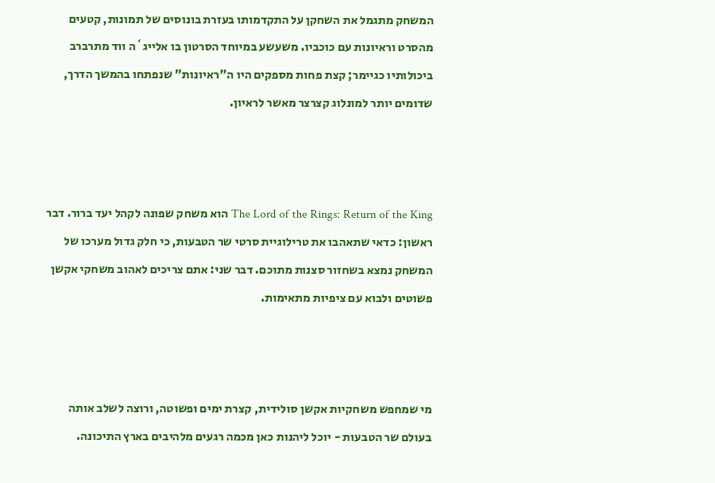המשחק מתגמל את השחקן על התקדמותו בעזרת בונוסים של תמונות, קטעים מהסרט וראיונות עם כוכביו. משעשע במיוחד הסרטון בו אלייג`ה ווד מתרברב ביכולותיו כגיימר; קצת פחות מספקים היו ה"ראיונות" שנפתחו בהמשך הדרך, שדומים יותר למונלוג קצרצר מאשר לראיון.



The Lord of the Rings: Return of the King הוא משחק שפונה לקהל יעד ברור. דבר ראשון: כדאי שתאהבו את טרילוגיית סרטי שר הטבעות, כי חלק גדול מערכו של המשחק נמצא בשחזור סצנות מתוכם. דבר שני: אתם צריכים לאהוב משחקי אקשן פשוטים ולבוא עם ציפיות מתאימות.



מי שמחפש משחקיות אקשן סולידית, קצרת ימים ופשוטה, ורוצה לשלב אותה בעולם שר הטבעות - יוכל ליהנות כאן מכמה רגעים מלהיבים בארץ התיכונה.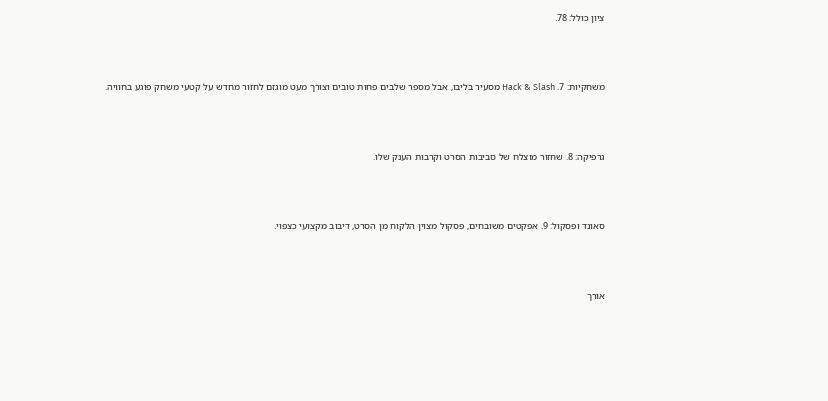ציון כולל: 78.



משחקיות: 7. Hack & Slash מסעיר בליבו, אבל מספר שלבים פחות טובים וצורך מעט מוגזם לחזור מחדש על קטעי משחק פוגע בחוויה.



גרפיקה: 8. שחזור מוצלח של סביבות הסרט וקרבות הענק שלו.



סאונד ופסקול: 9. אפקטים משובחים, פסקול מצוין הלקוח מן הסרט, דיבוב מקצועי כצפוי.



אורך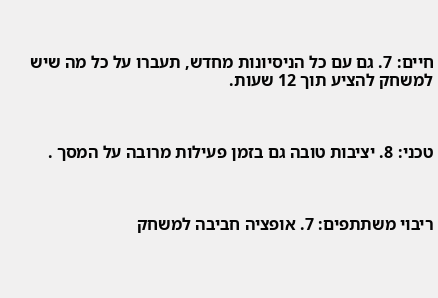חיים: 7. גם עם כל הניסיונות מחדש, תעברו על כל מה שיש למשחק להציע תוך 12 שעות.



טכני: 8. יציבות טובה גם בזמן פעילות מרובה על המסך .



ריבוי משתתפים: 7. אופציה חביבה למשחק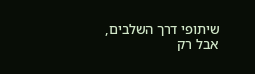שיתופי דרך השלבים, אבל רק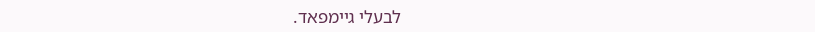לבעלי גיימפאד.